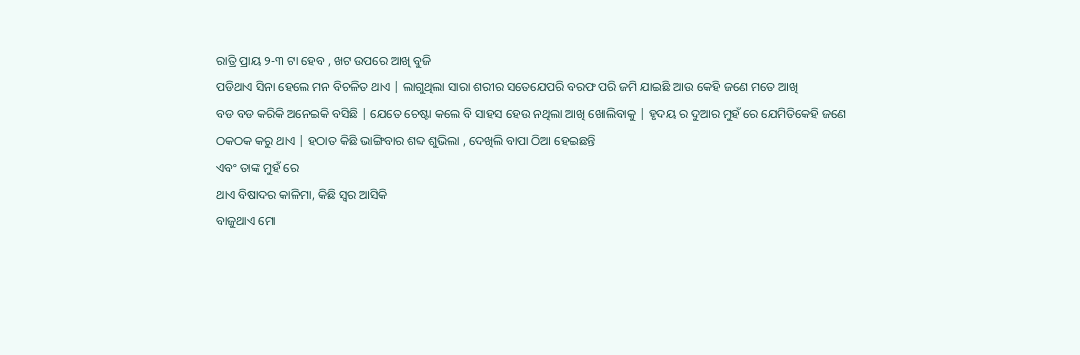ରାତ୍ରି ପ୍ରାୟ ୨-୩ ଟା ହେବ , ଖଟ ଉପରେ ଆଖି ବୁଜି
ପଡିଥାଏ ସିନା ହେଲେ ମନ ବିଚଳିତ ଥାଏ | ଲାଗୁଥିଲା ସାରା ଶରୀର ସତେଯେପରି ବରଫ ପରି ଜମି ଯାଇଛି ଆଉ କେହି ଜଣେ ମତେ ଆଖି
ବଡ ବଡ କରିକି ଅନେଇକି ବସିଛି | ଯେତେ ଚେଷ୍ଟା କଲେ ବି ସାହସ ହେଉ ନଥିଲା ଆଖି ଖୋଲିବାକୁ | ହୃଦୟ ର ଦୁଆର ମୁହଁ ରେ ଯେମିତିକେହି ଜଣେ ଠକଠକ କରୁ ଥାଏ | ହଠାତ କିଛି ଭାଙ୍ଗିବାର ଶବ୍ଦ ଶୁଭିଲା , ଦେଖିଲି ବାପା ଠିଆ ହେଇଛନ୍ତି
ଏବଂ ତାଙ୍କ ମୁହଁ ରେ
ଥାଏ ବିଷାଦର କାଳିମା, କିଛି ସ୍ୱର ଆସିକି
ବାଜୁଥାଏ ମୋ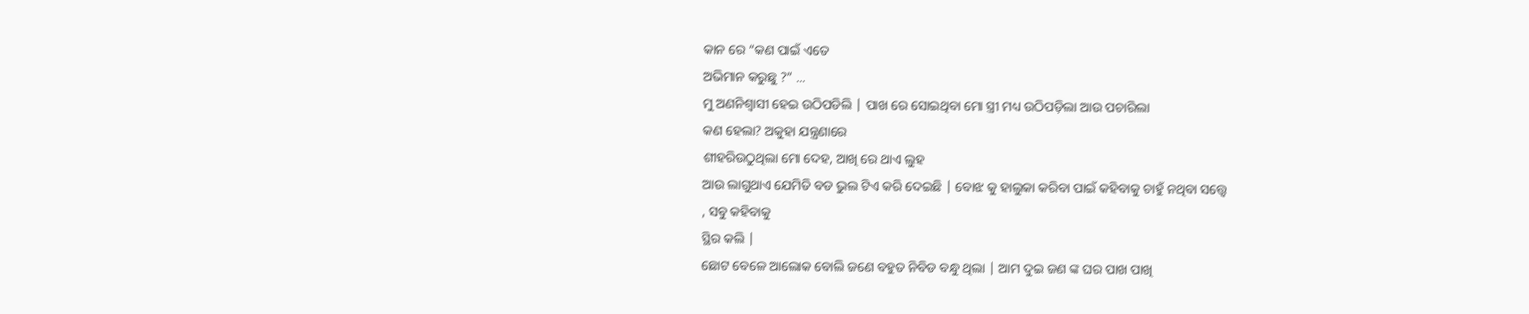କାନ ରେ “କଣ ପାଇଁ ଏତେ
ଅଭିମାନ କରୁଛୁ ?” ...
ମୁ ଅଣନିଶ୍ୱାସୀ ହେଇ ଉଠିପଡିଲି | ପାଖ ରେ ସୋଇଥିବା ମୋ ସ୍ତ୍ରୀ ମଧ୍ୟ ଉଠିପଡ଼ିଲା ଆଉ ପଚାରିଲା
କଣ ହେଲା? ଅକୁହା ଯନ୍ତ୍ରଣାରେ
ଶୀହରିଉଠୁଥିଲା ମୋ ଦେହ, ଆଖି ରେ ଥାଏ ଲୁହ
ଆଉ ଲାଗୁଥାଏ ଯେମିତି ବଡ ଭୁଲ ଟିଏ କରି ଦେଇଛି | ବୋଝ କୁ ହାଲୁକା କରିବା ପାଇଁ କହିବାକୁ ଚାହୁଁ ନଥିବା ସତ୍ତ୍ୱେ
, ସବୁ କହିବାକୁ
ସ୍ଥିର କଲି |
ଛୋଟ ବେଳେ ଆଲୋକ ବୋଲି ଜଣେ ବହୁତ ନିବିଡ ବନ୍ଧୁ ଥିଲା | ଆମ ଦୁଇ ଜଣ ଙ୍କ ଘର ପାଖ ପାଖି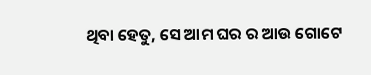ଥିବା ହେତୁ, ସେ ଆମ ଘର ର ଆଉ ଗୋଟେ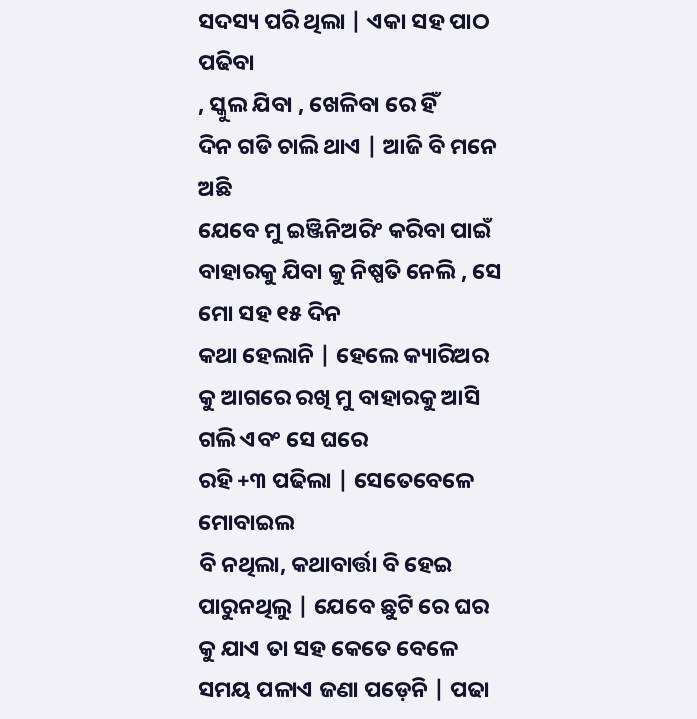ସଦସ୍ୟ ପରି ଥିଲା | ଏକା ସହ ପାଠ ପଢିବା
, ସ୍କୁଲ ଯିବା , ଖେଳିବା ରେ ହିଁ
ଦିନ ଗଡି ଚାଲି ଥାଏ | ଆଜି ବି ମନେ ଅଛି
ଯେବେ ମୁ ଇଞ୍ଜିନିଅରିଂ କରିବା ପାଇଁ ବାହାରକୁ ଯିବା କୁ ନିଷ୍ପତି ନେଲି , ସେ ମୋ ସହ ୧୫ ଦିନ
କଥା ହେଲାନି | ହେଲେ କ୍ୟାରିଅର କୁ ଆଗରେ ରଖି ମୁ ବାହାରକୁ ଆସି ଗଲି ଏବଂ ସେ ଘରେ
ରହି +୩ ପଢିଲା | ସେତେବେଳେ ମୋବାଇଲ
ବି ନଥିଲା, କଥାବାର୍ତ୍ତା ବି ହେଇ ପାରୁନଥିଲୁ | ଯେବେ ଛୁଟି ରେ ଘର କୁ ଯାଏ ତା ସହ କେତେ ବେଳେ ସମୟ ପଳାଏ ଜଣା ପଡ଼େନି | ପଢା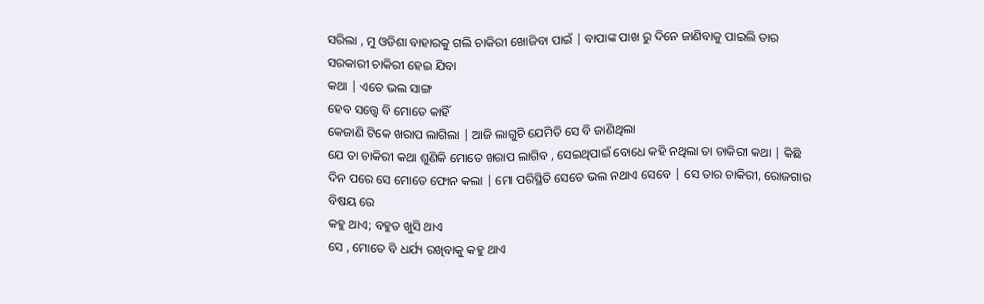ସରିଲା , ମୁ ଓଡିଶା ବାହାରକୁ ଗଲି ଚାକିରୀ ଖୋଜିବା ପାଇଁ | ବାପାଙ୍କ ପାଖ ରୁ ଦିନେ ଜାଣିବାକୁ ପାଇଲି ତାର ସରକାରୀ ଚାକିରୀ ହେଇ ଯିବା
କଥା | ଏତେ ଭଲ ସାଙ୍ଗ
ହେବ ସତ୍ତ୍ୱେ ବି ମୋତେ କାହିଁ
କେଜାଣି ଟିକେ ଖରାପ ଲାଗିଲା | ଆଜି ଲାଗୁଚି ଯେମିତି ସେ ବି ଜାଣିଥିଲା
ଯେ ତା ଚାକିରୀ କଥା ଶୁଣିକି ମୋତେ ଖରାପ ଲାଗିବ , ସେଇଥିପାଇଁ ବୋଧେ କହି ନଥିଲା ତା ଚାକିରୀ କଥା | କିଛି ଦିନ ପରେ ସେ ମୋତେ ଫୋନ କଲା | ମୋ ପରିସ୍ଥିତି ସେତେ ଭଲ ନଥାଏ ସେବେ | ସେ ତାର ଚାକିରୀ, ରୋଜଗାର ବିଷୟ ରେ
କହୁ ଥାଏ; ବହୁତ ଖୁସି ଥାଏ
ସେ , ମୋତେ ବି ଧର୍ଯ୍ୟ ରଖିବାକୁ କହୁ ଥାଏ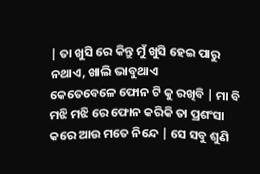| ତା ଖୁସି ରେ କିନ୍ତୁ ମୁଁ ଖୁସି ହେଇ ପାରୁ ନଥାଏ, ଖାଲି ଭାବୁଥାଏ
କେତେବେଳେ ଫୋନ ଟି କୁ ରଖିବି | ମା ବି ମଝି ମଝି ରେ ଫୋନ କରିକି ତା ପ୍ରଶଂସା କରେ ଆଉ ମତେ ନିନ୍ଦେ | ସେ ସବୁ ଶୁଣି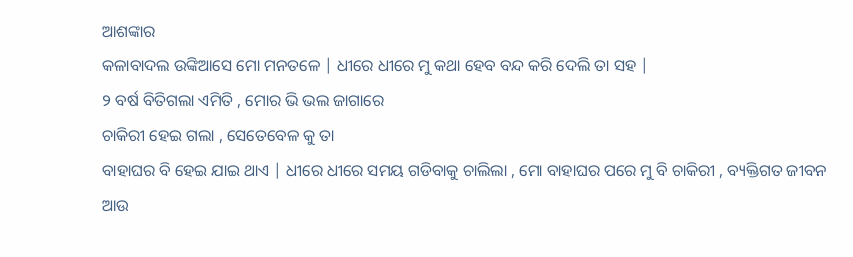ଆଶଙ୍କାର
କଳାବାଦଲ ଉଙ୍କିଆସେ ମୋ ମନତଳେ | ଧୀରେ ଧୀରେ ମୁ କଥା ହେବ ବନ୍ଦ କରି ଦେଲି ତା ସହ |
୨ ବର୍ଷ ବିତିଗଲା ଏମିତି , ମୋର ଭି ଭଲ ଜାଗାରେ
ଚାକିରୀ ହେଇ ଗଲା , ସେତେବେଳ କୁ ତା
ବାହାଘର ବି ହେଇ ଯାଇ ଥାଏ | ଧୀରେ ଧୀରେ ସମୟ ଗଡିବାକୁ ଚାଲିଲା , ମୋ ବାହାଘର ପରେ ମୁ ବି ଚାକିରୀ , ବ୍ୟକ୍ତିଗତ ଜୀବନ
ଆଉ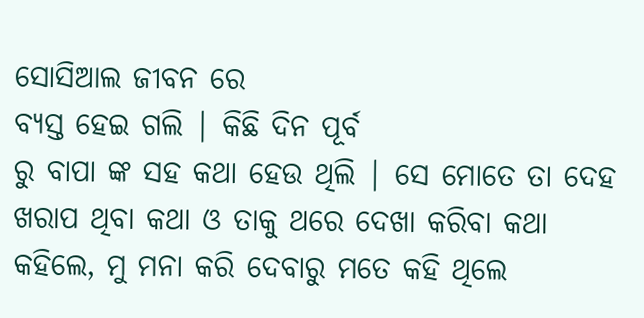ସୋସିଆଲ ଜୀବନ ରେ
ବ୍ୟସ୍ତ ହେଇ ଗଲି | କିଛି ଦିନ ପୂର୍ବ
ରୁ ବାପା ଙ୍କ ସହ କଥା ହେଉ ଥିଲି | ସେ ମୋତେ ତା ଦେହ ଖରାପ ଥିବା କଥା ଓ ତାକୁ ଥରେ ଦେଖା କରିବା କଥା କହିଲେ, ମୁ ମନା କରି ଦେବାରୁ ମତେ କହି ଥିଲେ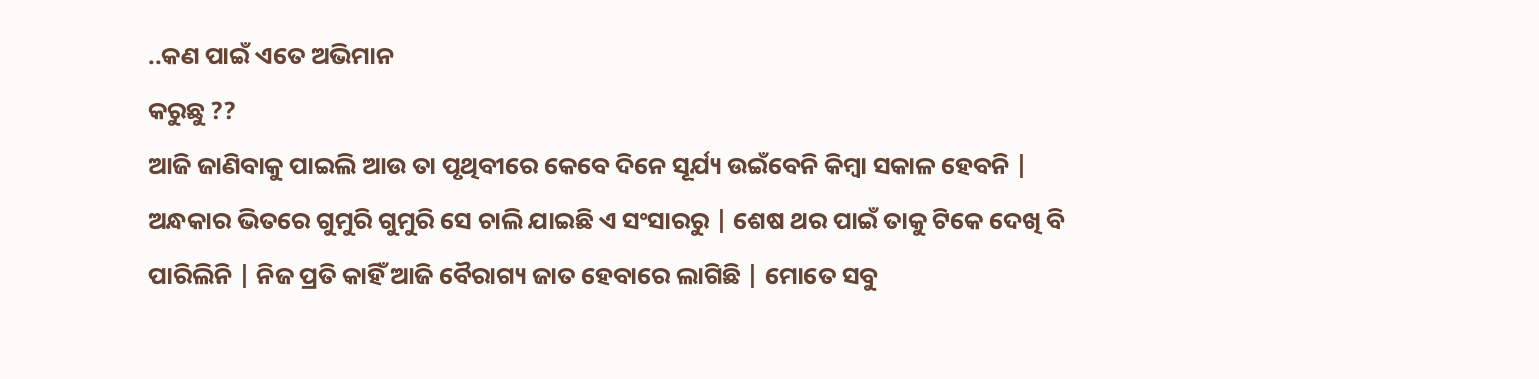..କଣ ପାଇଁ ଏତେ ଅଭିମାନ
କରୁଛୁ ??
ଆଜି ଜାଣିବାକୁ ପାଇଲି ଆଉ ତା ପୃଥିବୀରେ କେବେ ଦିନେ ସୂର୍ଯ୍ୟ ଉଇଁବେନି କିମ୍ବା ସକାଳ ହେବନି | ଅନ୍ଧକାର ଭିତରେ ଗୁମୁରି ଗୁମୁରି ସେ ଚାଲି ଯାଇଛି ଏ ସଂସାରରୁ | ଶେଷ ଥର ପାଇଁ ତାକୁ ଟିକେ ଦେଖି ବି ପାରିଲିନି | ନିଜ ପ୍ରତି କାହିଁ ଆଜି ବୈରାଗ୍ୟ ଜାତ ହେବାରେ ଲାଗିଛି | ମୋତେ ସବୁ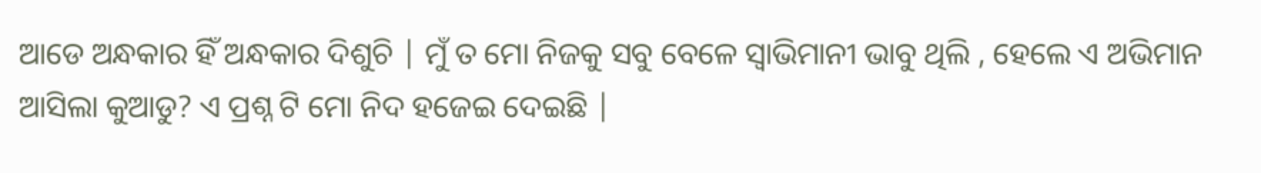ଆଡେ ଅନ୍ଧକାର ହିଁ ଅନ୍ଧକାର ଦିଶୁଚି | ମୁଁ ତ ମୋ ନିଜକୁ ସବୁ ବେଳେ ସ୍ୱାଭିମାନୀ ଭାବୁ ଥିଲି , ହେଲେ ଏ ଅଭିମାନ ଆସିଲା କୁଆଡୁ? ଏ ପ୍ରଶ୍ନ ଟି ମୋ ନିଦ ହଜେଇ ଦେଇଛି |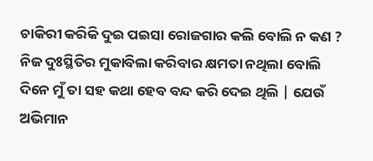ଚାକିରୀ କରିକି ଦୁଇ ପଇସା ରୋଜଗାର କଲି ବୋଲି ନ କଣ ?
ନିଜ ଦୁଃସ୍ଥିତିର ମୁକାବିଲା କରିବାର କ୍ଷମତା ନଥିଲା ବୋଲି
ଦିନେ ମୁଁ ତା ସହ କଥା ହେବ ବନ୍ଦ କରି ଦେଇ ଥିଲି | ଯେଉଁ ଅଭିମାନ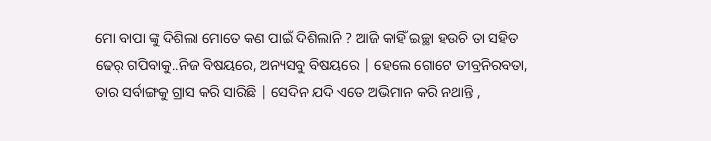ମୋ ବାପା ଙ୍କୁ ଦିଶିଲା ମୋତେ କଣ ପାଇଁ ଦିଶିଲାନି ? ଆଜି କାହିଁ ଇଚ୍ଛା ହଉଚି ତା ସହିତ ଢେର୍ ଗପିବାକୁ..ନିଜ ବିଷୟରେ, ଅନ୍ୟସବୁ ବିଷୟରେ | ହେଲେ ଗୋଟେ ତୀବ୍ରନିରବତା, ତାର ସର୍ବାଙ୍ଗକୁ ଗ୍ରାସ କରି ସାରିଛି | ସେଦିନ ଯଦି ଏତେ ଅଭିମାନ କରି ନଥାନ୍ତି ,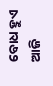ବୋଧ ହୁଏ ଆଜି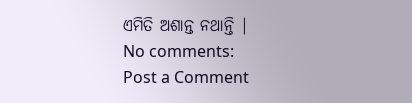ଏମିତି ଅଶାନ୍ତ ନଥାନ୍ତି |
No comments:
Post a Comment